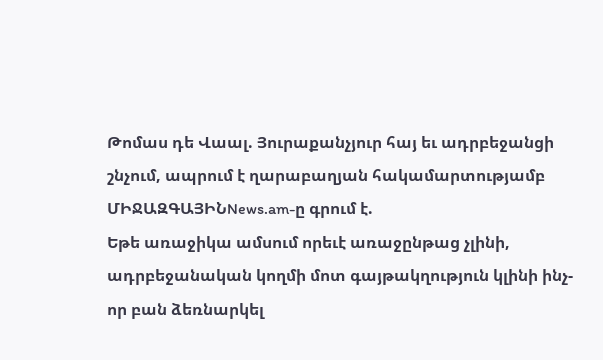Թոմաս դե Վաալ. Յուրաքանչյուր հայ եւ ադրբեջանցի շնչում, ապրում է ղարաբաղյան հակամարտությամբ
ՄԻՋԱԶԳԱՅԻՆNews.am-ը գրում է.
Եթե առաջիկա ամսում որեւէ առաջընթաց չլինի, ադրբեջանական կողմի մոտ գայթակղություն կլինի ինչ-որ բան ձեռնարկել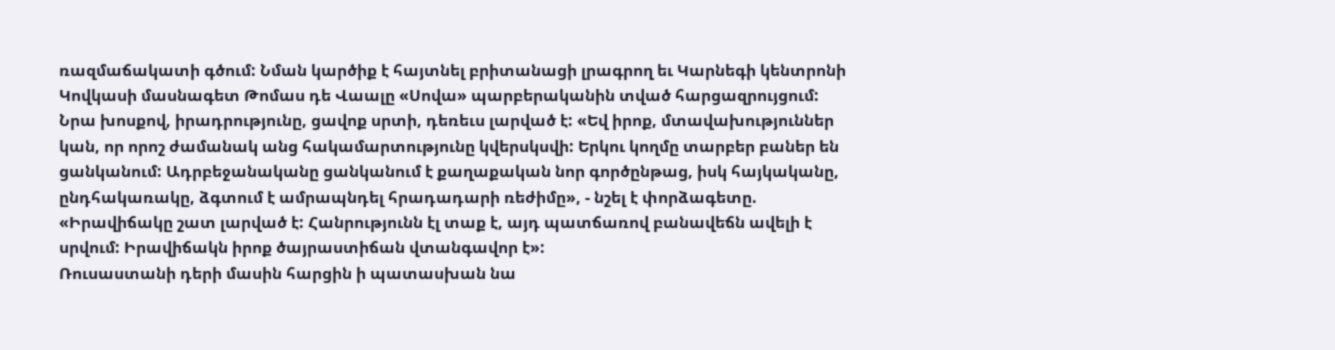ռազմաճակատի գծում: Նման կարծիք է հայտնել բրիտանացի լրագրող եւ Կարնեգի կենտրոնի Կովկասի մասնագետ Թոմաս դե Վաալը «Սովա» պարբերականին տված հարցազրույցում:
Նրա խոսքով, իրադրությունը, ցավոք սրտի, դեռեւս լարված է: «Եվ իրոք, մտավախություններ կան, որ որոշ ժամանակ անց հակամարտությունը կվերսկսվի: Երկու կողմը տարբեր բաներ են ցանկանում: Ադրբեջանականը ցանկանում է քաղաքական նոր գործընթաց, իսկ հայկականը, ընդհակառակը, ձգտում է ամրապնդել հրադադարի ռեժիմը», - նշել է փորձագետը. «Իրավիճակը շատ լարված է: Հանրությունն էլ տաք է, այդ պատճառով բանավեճն ավելի է սրվում: Իրավիճակն իրոք ծայրաստիճան վտանգավոր է»:
Ռուսաստանի դերի մասին հարցին ի պատասխան նա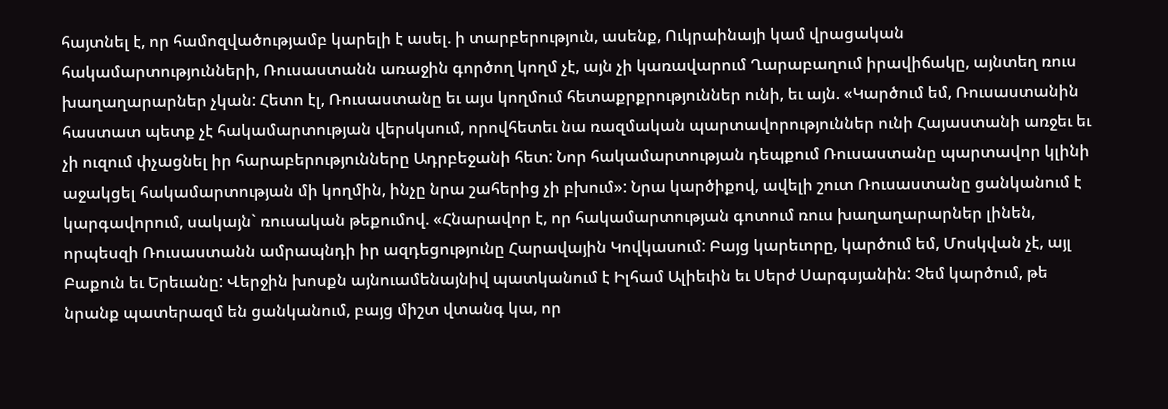հայտնել է, որ համոզվածությամբ կարելի է ասել. ի տարբերություն, ասենք, Ուկրաինայի կամ վրացական հակամարտությունների, Ռուսաստանն առաջին գործող կողմ չէ, այն չի կառավարում Ղարաբաղում իրավիճակը, այնտեղ ռուս խաղաղարարներ չկան: Հետո էլ, Ռուսաստանը եւ այս կողմում հետաքրքրություններ ունի, եւ այն. «Կարծում եմ, Ռուսաստանին հաստատ պետք չէ հակամարտության վերսկսում, որովհետեւ նա ռազմական պարտավորություններ ունի Հայաստանի առջեւ եւ չի ուզում փչացնել իր հարաբերությունները Ադրբեջանի հետ: Նոր հակամարտության դեպքում Ռուսաստանը պարտավոր կլինի աջակցել հակամարտության մի կողմին, ինչը նրա շահերից չի բխում»: Նրա կարծիքով, ավելի շուտ Ռուսաստանը ցանկանում է կարգավորում, սակայն` ռուսական թեքումով. «Հնարավոր է, որ հակամարտության գոտում ռուս խաղաղարարներ լինեն, որպեսզի Ռուսաստանն ամրապնդի իր ազդեցությունը Հարավային Կովկասում: Բայց կարեւորը, կարծում եմ, Մոսկվան չէ, այլ Բաքուն եւ Երեւանը: Վերջին խոսքն այնուամենայնիվ պատկանում է Իլհամ Ալիեւին եւ Սերժ Սարգսյանին: Չեմ կարծում, թե նրանք պատերազմ են ցանկանում, բայց միշտ վտանգ կա, որ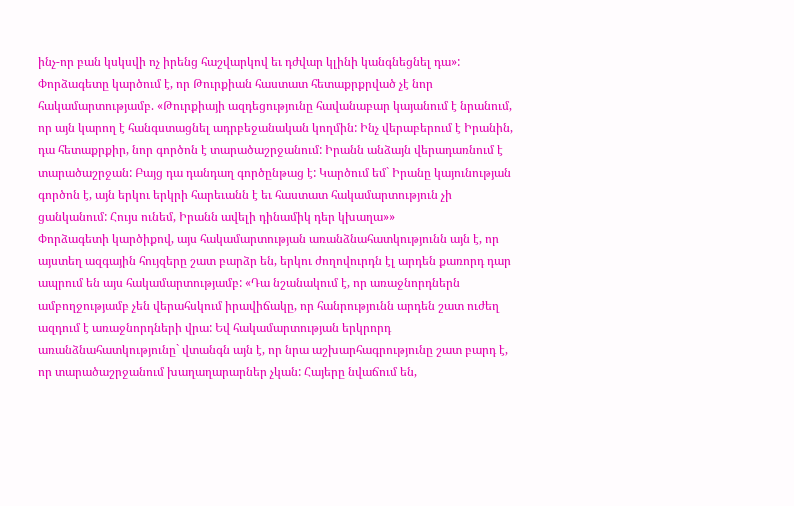ինչ-որ բան կսկսվի ոչ իրենց հաշվարկով եւ դժվար կլինի կանգնեցնել դա»:
Փորձագետը կարծում է, որ Թուրքիան հաստատ հետաքրքրված չէ նոր հակամարտությամբ. «Թուրքիայի ազդեցությունը հավանաբար կայանում է նրանում, որ այն կարող է հանգստացնել ադրբեջանական կողմին: Ինչ վերաբերում է Իրանին, դա հետաքրքիր, նոր գործոն է տարածաշրջանում: Իրանն անձայն վերադառնում է տարածաշրջան: Բայց դա դանդաղ գործընթաց է: Կարծում եմ` Իրանը կայունության գործոն է, այն երկու երկրի հարեւանն է եւ հաստատ հակամարտություն չի ցանկանում: Հույս ունեմ, Իրանն ավելի դինամիկ դեր կխաղա»»
Փորձագետի կարծիքով, այս հակամարտության առանձնահատկությունն այն է, որ այստեղ ազգային հույզերը շատ բարձր են, երկու ժողովուրդն էլ արդեն քառորդ դար ապրում են այս հակամարտությամբ: «Դա նշանակում է, որ առաջնորդներն ամբողջությամբ չեն վերահսկում իրավիճակը, որ հանրությունն արդեն շատ ուժեղ ազդում է առաջնորդների վրա: Եվ հակամարտության երկրորդ առանձնահատկությունը` վտանգն այն է, որ նրա աշխարհագրությունը շատ բարդ է, որ տարածաշրջանում խաղաղարարներ չկան: Հայերը նվաճում են,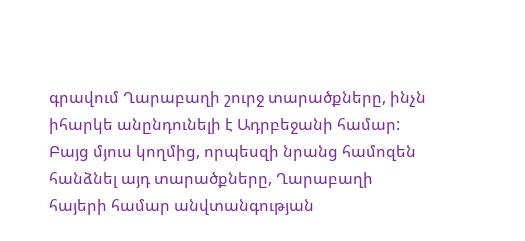գրավում Ղարաբաղի շուրջ տարածքները, ինչն իհարկե անընդունելի է Ադրբեջանի համար: Բայց մյուս կողմից, որպեսզի նրանց համոզեն հանձնել այդ տարածքները, Ղարաբաղի հայերի համար անվտանգության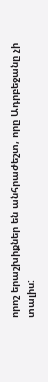որոշ երաշխիքներ են անհրաժեշտ, որը Ադրբեջանը չի տալիս: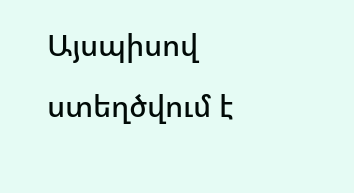Այսպիսով ստեղծվում է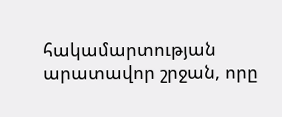հակամարտության արատավոր շրջան, որը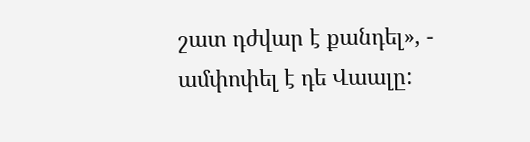շատ դժվար է քանդել», - ամփոփել է դե Վաալը: